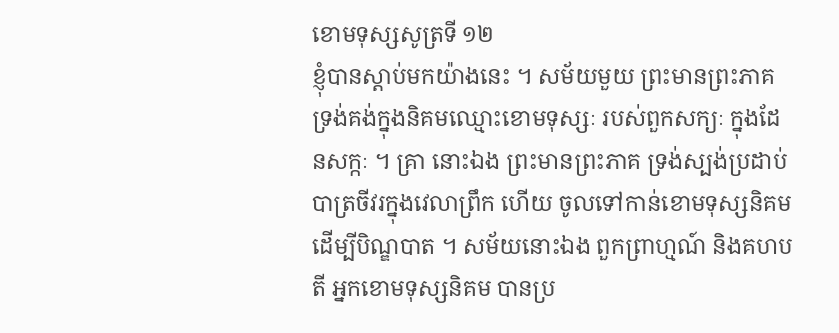ខោមទុស្សសូត្រទី ១២
ខ្ញុំបានស្តាប់មកយ៉ាងនេះ ។ សម័យមួយ ព្រះមានព្រះភាគ ទ្រង់គង់ក្នុងនិគមឈ្មោះខោមទុស្សៈ របស់ពួកសក្យៈ ក្នុងដែនសក្កៈ ។ គ្រា នោះឯង ព្រះមានព្រះភាគ ទ្រង់ស្បង់ប្រដាប់បាត្រចីវរក្នុងវេលាព្រឹក ហើយ ចូលទៅកាន់ខោមទុស្សនិគម ដើម្បីបិណ្ឌបាត ។ សម័យនោះឯង ពួកព្រាហ្មណ៍ និងគហបតី អ្នកខោមទុស្សនិគម បានប្រ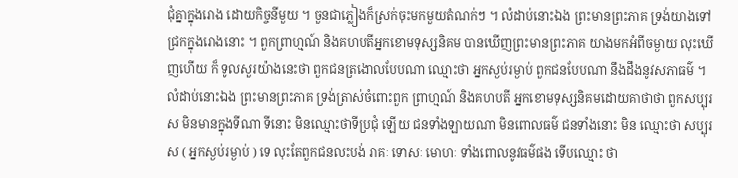ជុំគ្នាក្នុងរោង ដោយកិច្ចនីមួយ ។ ចួនជាភ្លៀងក៏ស្រក់ចុះមកមួយតំណក់ៗ ។ លំដាប់នោះឯង ព្រះមានព្រះភាគ ទ្រង់យាងទៅជ្រកក្នុងរោងនោះ ។ ពួកព្រាហ្មណ៍ និងគហបតីអ្នកខោមទុស្សនិគម បានឃើញព្រះមានព្រះភាគ យាងមកអំពីចម្ងាយ លុះឃើញហើយ ក៏ ទូលសួរយ៉ាងនេះថា ពួកជនត្រងោលបែបណា ឈ្មោះថា អ្នកស្ងប់រម្ងាប់ ពួកជនបែបណា នឹងដឹងនូវសភាធម៌ ។ លំដាប់នោះឯង ព្រះមានព្រះភាគ ទ្រង់ត្រាស់ចំពោះពួក ព្រាហ្មណ៍ និងគហបតី អ្នកខោមទុស្សនិគមដោយគាថាថា ពួកសប្បុរស មិនមានក្នុងទីណា ទីនោះ មិនឈ្មោះថាទីប្រជុំ ឡើយ ជនទាំងឡាយណា មិនពោលធម៌ ជនទាំងនោះ មិន ឈ្មោះថា សប្បុរស ( អ្នកស្ងប់រម្ងាប់ ) ទេ លុះតែពួកជនលះបង់ រាគៈ ទោសៈ មោហៈ ទាំងពោលនូវធម៌ផង ទើបឈ្មោះ ថា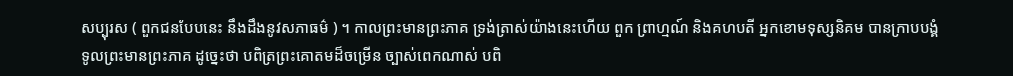សប្បុរស ( ពួកជនបែបនេះ នឹងដឹងនូវសភាធម៌ ) ។ កាលព្រះមានព្រះភាគ ទ្រង់ត្រាស់យ៉ាងនេះហើយ ពួក ព្រាហ្មណ៍ និងគហបតី អ្នកខោមទុស្សនិគម បានក្រាបបង្គំទូលព្រះមានព្រះភាគ ដូច្នេះថា បពិត្រព្រះគោតមដ៏ចម្រើន ច្បាស់ពេកណាស់ បពិ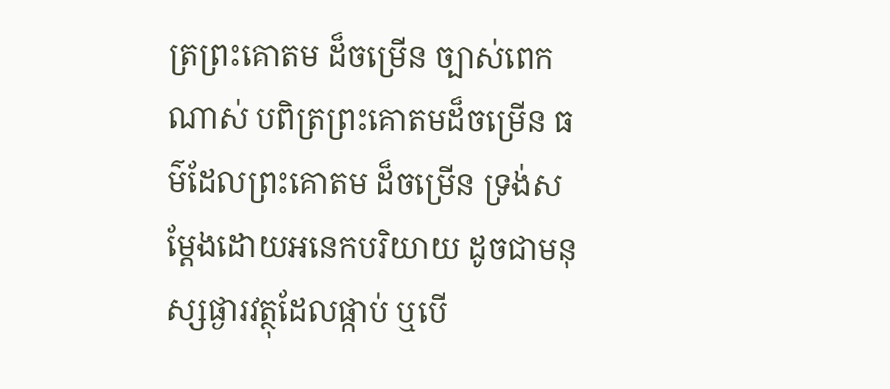ត្រព្រះគោតម ដ៏ចម្រើន ច្បាស់ពេកណាស់ បពិត្រព្រះគោតមដ៏ចម្រើន ធម៌ដែលព្រះគោតម ដ៏ចម្រើន ទ្រង់សម្តែងដោយអនេកបរិយាយ ដូចជាមនុស្សផ្ងារវត្ថុដែលផ្កាប់ ឬបើ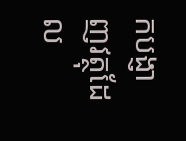កបង្ញាញវត្ថុដែល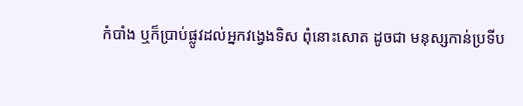កំបាំង ឬក៏ប្រាប់ផ្លូវដល់អ្នកវង្វេងទិស ពុំនោះសោត ដូចជា មនុស្សកាន់ប្រទីប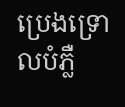ប្រេងទ្រោលបំភ្លឺ